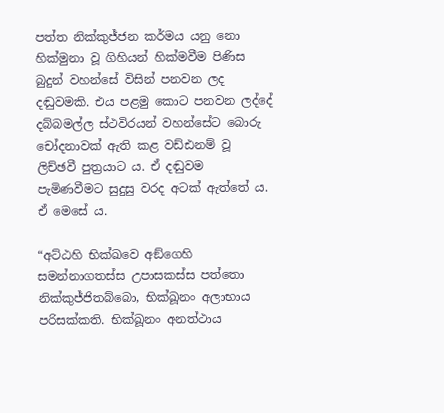පත්ත නික්කුජ්ජන කර්මය යනු නො හික්මුනා වූ ගිහියන් හික්මවීම පිණිස බුදුන් වහන්සේ විසින් පනවන ලද දඬුවමකි. එය පළමු කොට පනවන ලද්දේ දබ්බමල්ල ස්ථවිරයන් වහන්සේට බොරු චෝදනාවක් ඇති කළ වඩ්ඪනම් වූ ලිච්ඡවී පුත්‍ර‍යාට ය. ඒ දඬුවම පැමිණවීමට සුදුසු වරද අටක් ඇත්තේ ය. ඒ මෙසේ ය.

“අට්ඨහි භික්ඛවෙ අඞ්ගෙහි සමන්නාගතස්ස උපාසකස්ස පත්තො නික්කුජ්ජිතබ්බො, භික්ඛූනං අලාභාය පරිසක්කති. භික්ඛූනං අනත්ථාය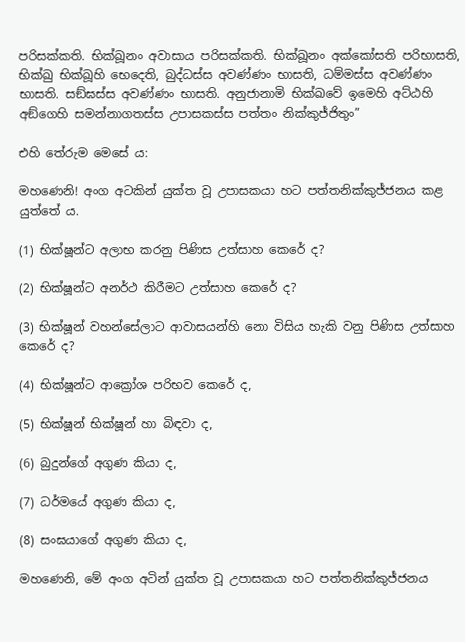පරිසක්කති. භික්ඛූනං අවාසාය පරිසක්කති. භික්ඛූනං අක්කෝසති පරිභාසති, භික්ඛු භික්ඛූහි භෙදෙති, බුද්ධස්ස අවණ්ණං භාසති, ධම්මස්ස අවණ්ණං භාසති. සඞ්ඝස්ස අවණ්ණං භාසති. අනුජානාමි භික්ඛවේ ඉමෙහි අට්ඨහි අඞ්ගෙහි සමන්නාගතස්ස උපාසකස්ස පත්තං නික්කුජ්ජිතුං”

එහි තේරුම මෙසේ ය:

මහණෙනි! අංග අටකින් යුක්ත වූ උපාසකයා හට පත්තනික්කුජ්ජනය කළ යුත්තේ ය.

(1) භික්ෂූන්ට අලාභ කරනු පිණිස උත්සාහ කෙරේ ද?

(2) භික්ෂූන්ට අනර්ථ කිරීමට උත්සාහ කෙරේ ද?

(3) භික්ෂූන් වහන්සේලාට ආවාසයන්හි නො විසිය හැකි වනු පිණිස උත්සාහ කෙරේ ද?

(4) භික්ෂූන්ට ආක්‍රෝශ පරිභව කෙරේ ද,

(5) භික්ෂූන් භික්ෂූන් හා බිඳවා ද,

(6) බුදුන්ගේ අගුණ කියා ද,

(7) ධර්මයේ අගුණ කියා ද,

(8) සංඝයාගේ අගුණ කියා ද,

මහණෙනි, මේ අංග අටින් යුක්ත වූ උපාසකයා හට පත්තනික්කුජ්ජනය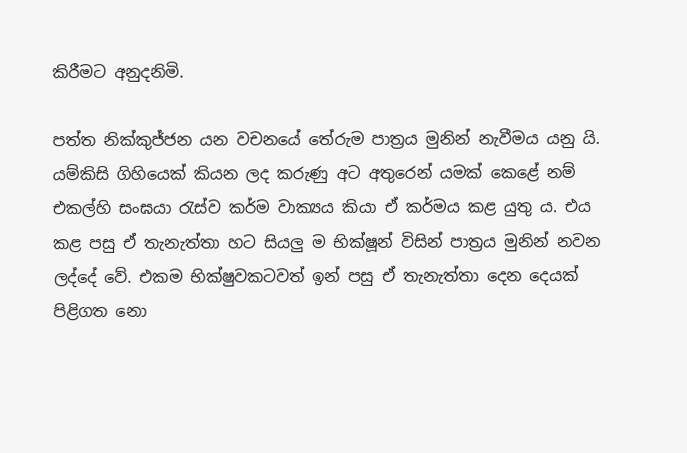කිරීමට අනුදනිමි.

පත්ත නික්කුජ්ජන යන වචනයේ තේරුම පාත්‍ර‍ය මුනින් නැවීමය යනු යි. යම්කිසි ගිහියෙක් කියන ලද කරුණු අට අතුරෙන් යමක් කෙළේ නම් එකල්හි සංඝයා රැස්ව කර්ම වාක්‍යය කියා ඒ කර්මය කළ යුතු ය. එය කළ පසු ඒ තැනැත්තා හට සියලු ම භික්ෂූන් විසින් පාත්‍ර‍ය මුනින් නවන ලද්දේ වේ. එකම භික්ෂුවකටවත් ඉන් පසු ඒ තැනැත්තා දෙන දෙයක් පිළිගත නො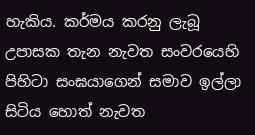හැකිය. කර්මය කරනු ලැබූ උපාසක තැන නැවත සංවරයෙහි පිහිටා සංඝයාගෙන් සමාව ඉල්ලා සිටිය හොත් නැවත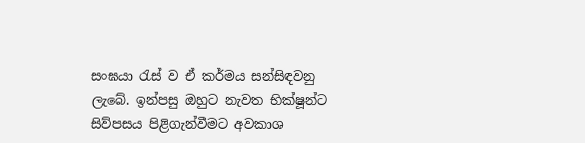සංඝයා රැස් ව ඒ කර්මය සන්සිඳවනු ලැබේ. ඉන්පසු ඔහුට නැවත භික්ෂූන්ට සිව්පසය පිළිගැන්වීමට අවකාශ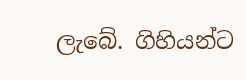ලැබේ. ගිහියන්ට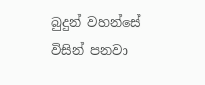බුදුන් වහන්සේ විසින් පනවා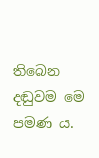තිබෙන දඬුවම මෙ පමණ ය.